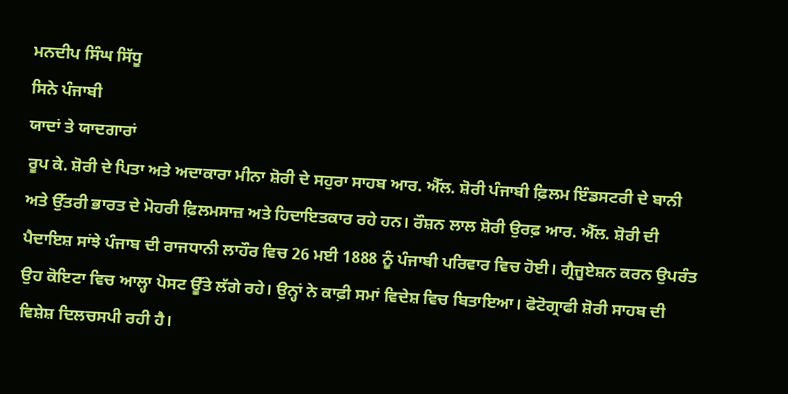ਮਨਦੀਪ ਸਿੰਘ ਸਿੱਧੂ
ਸਿਨੇ ਪੰਜਾਬੀ
ਯਾਦਾਂ ਤੇ ਯਾਦਗਾਰਾਂ
ਰੂਪ ਕੇ. ਸ਼ੋਰੀ ਦੇ ਪਿਤਾ ਅਤੇ ਅਦਾਕਾਰਾ ਮੀਨਾ ਸ਼ੋਰੀ ਦੇ ਸਹੁਰਾ ਸਾਹਬ ਆਰ. ਐੱਲ. ਸ਼ੋਰੀ ਪੰਜਾਬੀ ਫ਼ਿਲਮ ਇੰਡਸਟਰੀ ਦੇ ਬਾਨੀ ਅਤੇ ਉੱਤਰੀ ਭਾਰਤ ਦੇ ਮੋਹਰੀ ਫ਼ਿਲਮਸਾਜ਼ ਅਤੇ ਹਿਦਾਇਤਕਾਰ ਰਹੇ ਹਨ। ਰੌਸ਼ਨ ਲਾਲ ਸ਼ੋਰੀ ਉਰਫ਼ ਆਰ. ਐੱਲ. ਸ਼ੋਰੀ ਦੀ ਪੈਦਾਇਸ਼ ਸਾਂਝੇ ਪੰਜਾਬ ਦੀ ਰਾਜਧਾਨੀ ਲਾਹੌਰ ਵਿਚ 26 ਮਈ 1888 ਨੂੰ ਪੰਜਾਬੀ ਪਰਿਵਾਰ ਵਿਚ ਹੋਈ। ਗ੍ਰੈਜੂਏਸ਼ਨ ਕਰਨ ਉਪਰੰਤ ਉਹ ਕੋਇਟਾ ਵਿਚ ਆਲ੍ਹਾ ਪੋਸਟ ਊੱਤੇ ਲੱਗੇ ਰਹੇ। ਉਨ੍ਹਾਂ ਨੇ ਕਾਫ਼ੀ ਸਮਾਂ ਵਿਦੇਸ਼ ਵਿਚ ਬਿਤਾਇਆ। ਫੋਟੋਗ੍ਰਾਫੀ ਸ਼ੋਰੀ ਸਾਹਬ ਦੀ ਵਿਸ਼ੇਸ਼ ਦਿਲਚਸਪੀ ਰਹੀ ਹੈ।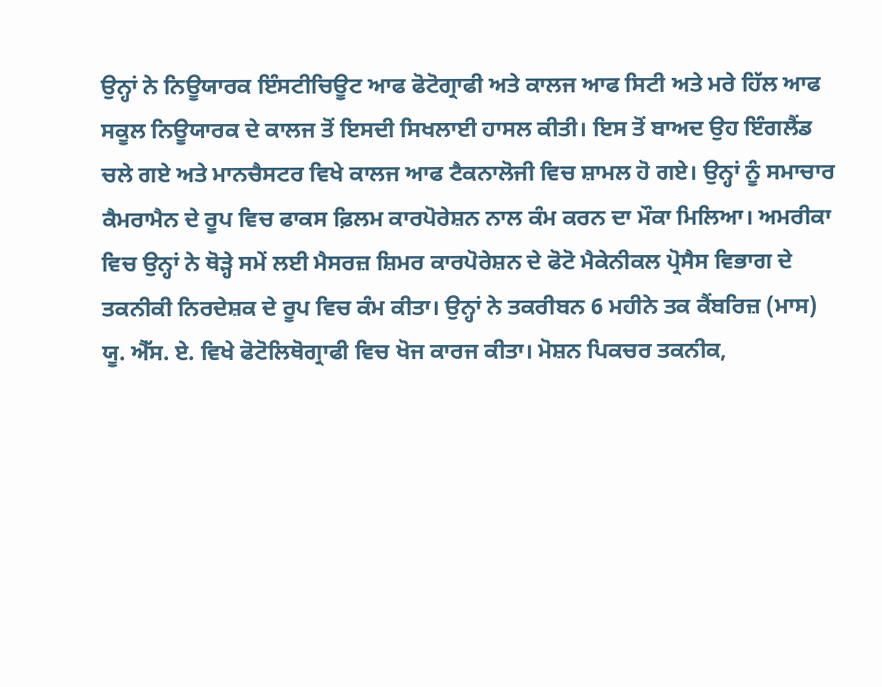ਉਨ੍ਹਾਂ ਨੇ ਨਿਊਯਾਰਕ ਇੰਸਟੀਚਿਊਟ ਆਫ ਫੋਟੋਗ੍ਰਾਫੀ ਅਤੇ ਕਾਲਜ ਆਫ ਸਿਟੀ ਅਤੇ ਮਰੇ ਹਿੱਲ ਆਫ ਸਕੂਲ ਨਿਊਯਾਰਕ ਦੇ ਕਾਲਜ ਤੋਂ ਇਸਦੀ ਸਿਖਲਾਈ ਹਾਸਲ ਕੀਤੀ। ਇਸ ਤੋਂ ਬਾਅਦ ਉਹ ਇੰਗਲੈਂਡ ਚਲੇ ਗਏ ਅਤੇ ਮਾਨਚੈਸਟਰ ਵਿਖੇ ਕਾਲਜ ਆਫ ਟੈਕਨਾਲੋਜੀ ਵਿਚ ਸ਼ਾਮਲ ਹੋ ਗਏ। ਉਨ੍ਹਾਂ ਨੂੰ ਸਮਾਚਾਰ ਕੈਮਰਾਮੈਨ ਦੇ ਰੂਪ ਵਿਚ ਫਾਕਸ ਫ਼ਿਲਮ ਕਾਰਪੋਰੇਸ਼ਨ ਨਾਲ ਕੰਮ ਕਰਨ ਦਾ ਮੌਕਾ ਮਿਲਿਆ। ਅਮਰੀਕਾ ਵਿਚ ਉਨ੍ਹਾਂ ਨੇ ਥੋੜ੍ਹੇ ਸਮੇਂ ਲਈ ਮੈਸਰਜ਼ ਸ਼ਿਮਰ ਕਾਰਪੋਰੇਸ਼ਨ ਦੇ ਫੋਟੋ ਮੈਕੇਨੀਕਲ ਪ੍ਰੋਸੈਸ ਵਿਭਾਗ ਦੇ ਤਕਨੀਕੀ ਨਿਰਦੇਸ਼ਕ ਦੇ ਰੂਪ ਵਿਚ ਕੰਮ ਕੀਤਾ। ਉਨ੍ਹਾਂ ਨੇ ਤਕਰੀਬਨ 6 ਮਹੀਨੇ ਤਕ ਕੈਂਬਰਿਜ਼ (ਮਾਸ) ਯੂ. ਐੱਸ. ਏ. ਵਿਖੇ ਫੋਟੋਲਿਥੋਗ੍ਰਾਫੀ ਵਿਚ ਖੋਜ ਕਾਰਜ ਕੀਤਾ। ਮੋਸ਼ਨ ਪਿਕਚਰ ਤਕਨੀਕ,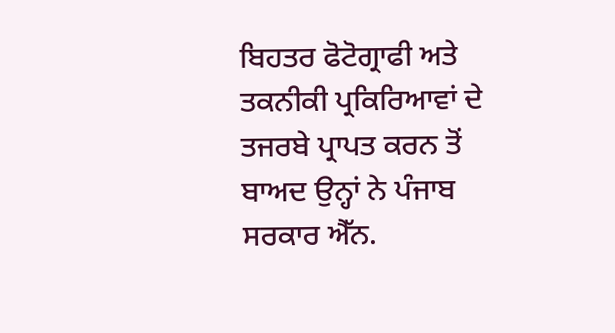ਬਿਹਤਰ ਫੋਟੋਗ੍ਰਾਫੀ ਅਤੇ ਤਕਨੀਕੀ ਪ੍ਰਕਿਰਿਆਵਾਂ ਦੇ ਤਜਰਬੇ ਪ੍ਰਾਪਤ ਕਰਨ ਤੋਂ ਬਾਅਦ ਉਨ੍ਹਾਂ ਨੇ ਪੰਜਾਬ ਸਰਕਾਰ ਐੱਨ.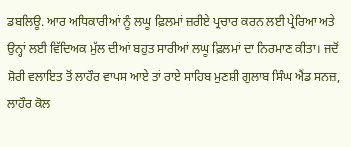ਡਬਲਿਊ. ਆਰ ਅਧਿਕਾਰੀਆਂ ਨੂੰ ਲਘੂ ਫ਼ਿਲਮਾਂ ਜ਼ਰੀਏ ਪ੍ਰਚਾਰ ਕਰਨ ਲਈ ਪ੍ਰੇਰਿਆ ਅਤੇ ਉਨ੍ਹਾਂ ਲਈ ਵਿੱਦਿਅਕ ਮੁੱਲ ਦੀਆਂ ਬਹੁਤ ਸਾਰੀਆਂ ਲਘੂ ਫ਼ਿਲਮਾਂ ਦਾ ਨਿਰਮਾਣ ਕੀਤਾ। ਜਦੋਂ ਸ਼ੋਰੀ ਵਲਾਇਤ ਤੋਂ ਲਾਹੌਰ ਵਾਪਸ ਆਏ ਤਾਂ ਰਾਏ ਸਾਹਿਬ ਮੁਣਸ਼ੀ ਗੁਲਾਬ ਸਿੰਘ ਐਂਡ ਸਨਜ਼, ਲਾਹੌਰ ਕੋਲ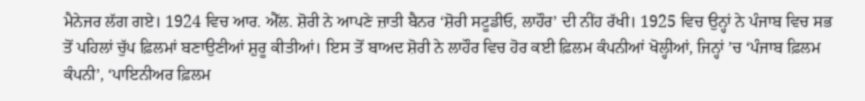ਮੈਨੇਜਰ ਲੱਗ ਗਏ। 1924 ਵਿਚ ਆਰ. ਐੱਲ. ਸ਼ੋਰੀ ਨੇ ਆਪਣੇ ਜ਼ਾਤੀ ਬੈਨਰ ‘ਸ਼ੋਰੀ ਸਟੂਡੀਓ, ਲਾਹੌਰ’ ਦੀ ਨੀਂਹ ਰੱਖੀ। 1925 ਵਿਚ ਉਨ੍ਹਾਂ ਨੇ ਪੰਜਾਬ ਵਿਚ ਸਭ ਤੋਂ ਪਹਿਲਾਂ ਚੁੱਪ ਫ਼ਿਲਮਾਂ ਬਣਾਉਣੀਆਂ ਸ਼ੁਰੂ ਕੀਤੀਆਂ। ਇਸ ਤੋਂ ਬਾਅਦ ਸ਼ੋਰੀ ਨੇ ਲਾਹੌਰ ਵਿਚ ਹੋਰ ਕਈ ਫ਼ਿਲਮ ਕੰਪਨੀਆਂ ਖੋਲ੍ਹੀਆਂ, ਜਿਨ੍ਹਾਂ ’ਚ ‘ਪੰਜਾਬ ਫ਼ਿਲਮ ਕੰਪਨੀ’, ‘ਪਾਇਨੀਅਰ ਫ਼ਿਲਮ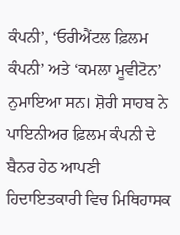ਕੰਪਨੀ’, ‘ਓਰੀਐਂਟਲ ਫ਼ਿਲਮ ਕੰਪਨੀ’ ਅਤੇ ‘ਕਮਲਾ ਮੂਵੀਟੋਨ’ ਨੁਮਾਇਆ ਸਨ। ਸ਼ੋਰੀ ਸਾਹਬ ਨੇ ਪਾਇਨੀਅਰ ਫ਼ਿਲਮ ਕੰਪਨੀ ਦੇ ਬੈਨਰ ਹੇਠ ਆਪਣੀ ਹਿਦਾਇਤਕਾਰੀ ਵਿਚ ਮਿਥਿਹਾਸਕ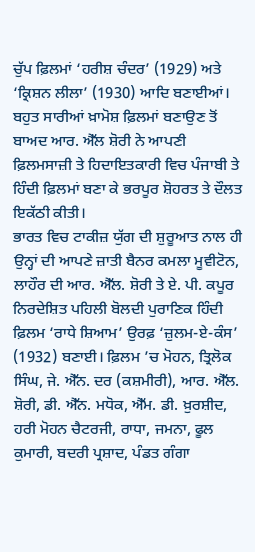ਚੁੱਪ ਫ਼ਿਲਮਾਂ ‘ਹਰੀਸ਼ ਚੰਦਰ’ (1929) ਅਤੇ ‘ਕ੍ਰਿਸ਼ਨ ਲੀਲਾ’ (1930) ਆਦਿ ਬਣਾਈਆਂ। ਬਹੁਤ ਸਾਰੀਆਂ ਖ਼ਾਮੋਸ਼ ਫ਼ਿਲਮਾਂ ਬਣਾਉਣ ਤੋਂ ਬਾਅਦ ਆਰ. ਐੱਲ ਸ਼ੋਰੀ ਨੇ ਆਪਣੀ ਫ਼ਿਲਮਸਾਜ਼ੀ ਤੇ ਹਿਦਾਇਤਕਾਰੀ ਵਿਚ ਪੰਜਾਬੀ ਤੇ ਹਿੰਦੀ ਫ਼ਿਲਮਾਂ ਬਣਾ ਕੇ ਭਰਪੂਰ ਸ਼ੋਹਰਤ ਤੇ ਦੌਲਤ ਇਕੱਠੀ ਕੀਤੀ।
ਭਾਰਤ ਵਿਚ ਟਾਕੀਜ਼ ਯੁੱਗ ਦੀ ਸ਼ੁਰੂਆਤ ਨਾਲ ਹੀ ਉਨ੍ਹਾਂ ਦੀ ਆਪਣੇ ਜ਼ਾਤੀ ਬੈਨਰ ਕਮਲਾ ਮੂਵੀਟੋਨ, ਲਾਹੌਰ ਦੀ ਆਰ. ਐੱਲ. ਸ਼ੋਰੀ ਤੇ ਏ. ਪੀ. ਕਪੂਰ ਨਿਰਦੇਸ਼ਿਤ ਪਹਿਲੀ ਬੋਲਦੀ ਪੁਰਾਣਿਕ ਹਿੰਦੀ ਫ਼ਿਲਮ ‘ਰਾਧੇ ਸ਼ਿਆਮ’ ਉਰਫ਼ ‘ਜ਼ੁਲਮ-ਏ-ਕੰਸ’ (1932) ਬਣਾਈ। ਫ਼ਿਲਮ ’ਚ ਮੋਹਨ, ਤ੍ਰਿਲੋਕ ਸਿੰਘ, ਜੇ. ਐੱਨ. ਦਰ (ਕਸ਼ਮੀਰੀ), ਆਰ. ਐੱਲ. ਸ਼ੋਰੀ, ਡੀ. ਐੱਨ. ਮਧੋਕ, ਐੱਮ. ਡੀ. ਖ਼ੁਰਸ਼ੀਦ, ਹਰੀ ਮੋਹਨ ਚੈਟਰਜੀ, ਰਾਧਾ, ਜਮਨਾ, ਫੂਲ ਕੁਮਾਰੀ, ਬਦਰੀ ਪ੍ਰਸ਼ਾਦ, ਪੰਡਤ ਗੰਗਾ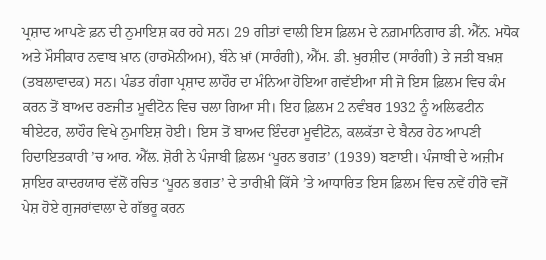ਪ੍ਰਸ਼ਾਦ ਆਪਣੇ ਫ਼ਨ ਦੀ ਨੁਮਾਇਸ਼ ਕਰ ਰਹੇ ਸਨ। 29 ਗੀਤਾਂ ਵਾਲੀ ਇਸ ਫ਼ਿਲਮ ਦੇ ਨਗ਼ਮਾਨਿਗਾਰ ਡੀ. ਐੱਨ. ਮਧੋਕ ਅਤੇ ਮੌਸੀਕਾਰ ਨਵਾਬ ਖ਼ਾਨ (ਹਾਰਮੋਨੀਅਮ), ਬੰਨੇ ਖ਼ਾਂ (ਸਾਰੰਗੀ), ਐੱਮ. ਡੀ. ਖ਼ੁਰਸ਼ੀਦ (ਸਾਰੰਗੀ) ਤੇ ਜਤੀ ਬਖ਼ਸ਼ (ਤਬਲਾਵਾਦਕ) ਸਨ। ਪੰਡਤ ਗੰਗਾ ਪ੍ਰਸ਼ਾਦ ਲਾਹੌਰ ਦਾ ਮੰਨਿਆ ਹੋਇਆ ਗਵੱਈਆ ਸੀ ਜੋ ਇਸ ਫ਼ਿਲਮ ਵਿਚ ਕੰਮ ਕਰਨ ਤੋਂ ਬਾਅਦ ਰਣਜੀਤ ਮੂਵੀਟੋਨ ਵਿਚ ਚਲਾ ਗਿਆ ਸੀ। ਇਹ ਫ਼ਿਲਮ 2 ਨਵੰਬਰ 1932 ਨੂੰ ਅਲਿਫਟੀਨ ਥੀਏਟਰ, ਲਾਹੌਰ ਵਿਖੇ ਨੁਮਾਇਸ਼ ਹੋਈ। ਇਸ ਤੋਂ ਬਾਅਦ ਇੰਦਰਾ ਮੂਵੀਟੋਨ, ਕਲਕੱਤਾ ਦੇ ਬੈਨਰ ਹੇਠ ਆਪਣੀ ਹਿਦਾਇਤਕਾਰੀ ’ਚ ਆਰ. ਐੱਲ. ਸ਼ੋਰੀ ਨੇ ਪੰਜਾਬੀ ਫ਼ਿਲਮ ‘ਪੂਰਨ ਭਗਤ’ (1939) ਬਣਾਈ। ਪੰਜਾਬੀ ਦੇ ਅਜ਼ੀਮ ਸ਼ਾਇਰ ਕਾਦਰਯਾਰ ਵੱਲੋਂ ਰਚਿਤ ‘ਪੂਰਨ ਭਗਤ’ ਦੇ ਤਾਰੀਖ਼ੀ ਕਿੱਸੇ ’ਤੇ ਆਧਾਰਿਤ ਇਸ ਫ਼ਿਲਮ ਵਿਚ ਨਵੇਂ ਹੀਰੋ ਵਜੋਂ ਪੇਸ਼ ਹੋਏ ਗੁਜਰਾਂਵਾਲਾ ਦੇ ਗੱਭਰੂ ਕਰਨ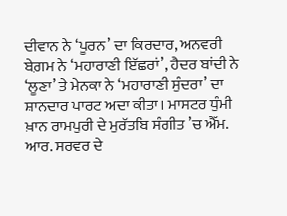ਦੀਵਾਨ ਨੇ ‘ਪੂਰਨ’ ਦਾ ਕਿਰਦਾਰ, ਅਨਵਰੀ ਬੇਗ਼ਮ ਨੇ ‘ਮਹਾਰਾਣੀ ਇੱਛਰਾਂ’, ਹੈਦਰ ਬਾਂਦੀ ਨੇ ‘ਲੂਣਾ’ ਤੇ ਮੇਨਕਾ ਨੇ ‘ਮਹਾਰਾਣੀ ਸੁੰਦਰਾ’ ਦਾ ਸ਼ਾਨਦਾਰ ਪਾਰਟ ਅਦਾ ਕੀਤਾ। ਮਾਸਟਰ ਧੁੰਮੀ ਖ਼ਾਨ ਰਾਮਪੁਰੀ ਦੇ ਮੁਰੱਤਬਿ ਸੰਗੀਤ ’ਚ ਐੱਮ. ਆਰ. ਸਰਵਰ ਦੇ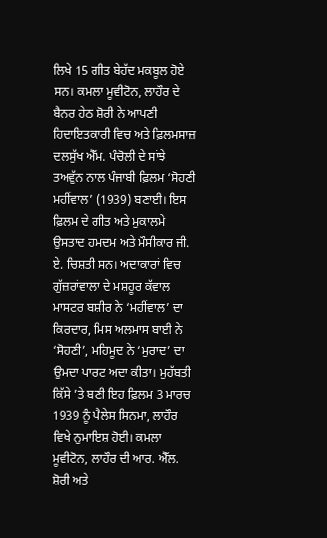ਲਿਖੇ 15 ਗੀਤ ਬੇਹੱਦ ਮਕਬੂਲ ਹੋਏ ਸਨ। ਕਮਲਾ ਮੂਵੀਟੋਨ, ਲਾਹੌਰ ਦੇ ਬੈਨਰ ਹੇਠ ਸ਼ੋਰੀ ਨੇ ਆਪਣੀ ਹਿਦਾਇਤਕਾਰੀ ਵਿਚ ਅਤੇ ਫ਼ਿਲਮਸਾਜ਼ ਦਲਸੁੱਖ ਐੱਮ. ਪੰਚੋਲੀ ਦੇ ਸਾਂਝੇ ਤਅਵੁੱਨ ਨਾਲ ਪੰਜਾਬੀ ਫ਼ਿਲਮ ‘ਸੋਹਣੀ ਮਹੀਂਵਾਲ’ (1939) ਬਣਾਈ। ਇਸ ਫ਼ਿਲਮ ਦੇ ਗੀਤ ਅਤੇ ਮੁਕਾਲਮੇ ਉਸਤਾਦ ਹਮਦਮ ਅਤੇ ਮੌਸੀਕਾਰ ਜੀ. ਏ. ਚਿਸ਼ਤੀ ਸਨ। ਅਦਾਕਾਰਾਂ ਵਿਚ ਗੁੱਜ਼ਰਾਂਵਾਲਾ ਦੇ ਮਸ਼ਹੂਰ ਕੱਵਾਲ ਮਾਸਟਰ ਬਸ਼ੀਰ ਨੇ ‘ਮਹੀਂਵਾਲ’ ਦਾ ਕਿਰਦਾਰ, ਮਿਸ ਅਲਮਾਸ ਬਾਈ ਨੇ ‘ਸੋਹਣੀ’, ਮਹਿਮੂਦ ਨੇ ‘ਮੁਰਾਦ’ ਦਾ ਉਮਦਾ ਪਾਰਟ ਅਦਾ ਕੀਤਾ। ਮੁਹੱਬਤੀ ਕਿੱਸੇ ’ਤੇ ਬਣੀ ਇਹ ਫ਼ਿਲਮ 3 ਮਾਰਚ 1939 ਨੂੰ ਪੈਲੇਸ ਸਿਨਮਾ, ਲਾਹੌਰ ਵਿਖੇ ਨੁਮਾਇਸ਼ ਹੋਈ। ਕਮਲਾ ਮੂਵੀਟੋਨ, ਲਾਹੌਰ ਦੀ ਆਰ. ਐੱਲ. ਸ਼ੋਰੀ ਅਤੇ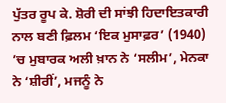ਪੁੱਤਰ ਰੂਪ ਕੇ. ਸ਼ੋਰੀ ਦੀ ਸਾਂਝੀ ਹਿਦਾਇਤਕਾਰੀ ਨਾਲ ਬਣੀ ਫ਼ਿਲਮ ‘ਇਕ ਮੁਸਾਫ਼ਰ’ (1940) ’ਚ ਮੁਬਾਰਕ ਅਲੀ ਖ਼ਾਨ ਨੇ ‘ਸਲੀਮ’, ਮੇਨਕਾ ਨੇ ‘ਸ਼ੀਰੀਂ’, ਮਜਨੂੰ ਨੇ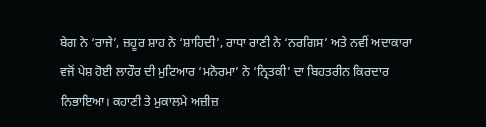ਬੇਗ ਨੇ ‘ਰਾਜੇ’, ਜ਼ਹੂਰ ਸ਼ਾਹ ਨੇ ‘ਸ਼ਾਹਿਦੀ’, ਰਾਧਾ ਰਾਣੀ ਨੇ ‘ਨਰਗਿਸ’ ਅਤੇ ਨਵੀਂ ਅਦਾਕਾਰਾ ਵਜੋਂ ਪੇਸ਼ ਹੋਈ ਲਾਹੌਰ ਦੀ ਮੁਟਿਆਰ ‘ਮਨੋਰਮਾ’ ਨੇ ‘ਨ੍ਰਿਤਕੀ’ ਦਾ ਬਿਹਤਰੀਨ ਕਿਰਦਾਰ ਨਿਭਾਇਆ। ਕਹਾਣੀ ਤੇ ਮੁਕਾਲਮੇ ਅਜ਼ੀਜ਼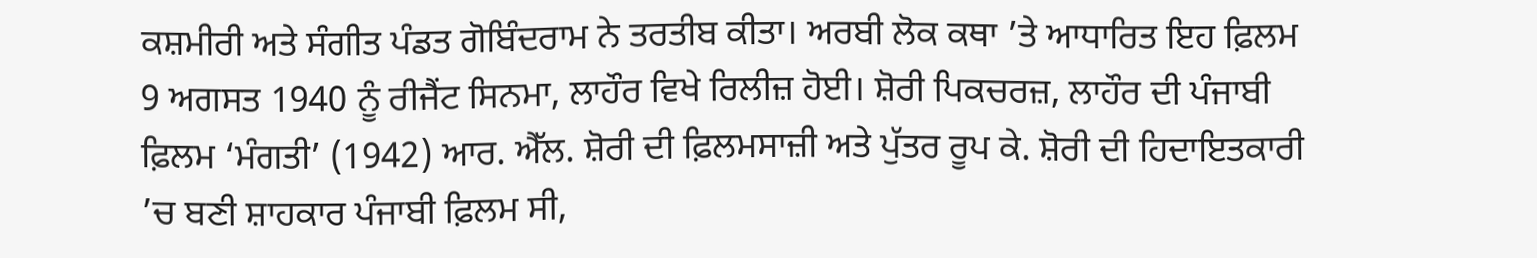ਕਸ਼ਮੀਰੀ ਅਤੇ ਸੰਗੀਤ ਪੰਡਤ ਗੋਬਿੰਦਰਾਮ ਨੇ ਤਰਤੀਬ ਕੀਤਾ। ਅਰਬੀ ਲੋਕ ਕਥਾ ’ਤੇ ਆਧਾਰਿਤ ਇਹ ਫ਼ਿਲਮ 9 ਅਗਸਤ 1940 ਨੂੰ ਰੀਜੈਂਟ ਸਿਨਮਾ, ਲਾਹੌਰ ਵਿਖੇ ਰਿਲੀਜ਼ ਹੋਈ। ਸ਼ੋਰੀ ਪਿਕਚਰਜ਼, ਲਾਹੌਰ ਦੀ ਪੰਜਾਬੀ ਫ਼ਿਲਮ ‘ਮੰਗਤੀ’ (1942) ਆਰ. ਐੱਲ. ਸ਼ੋਰੀ ਦੀ ਫ਼ਿਲਮਸਾਜ਼ੀ ਅਤੇ ਪੁੱਤਰ ਰੂਪ ਕੇ. ਸ਼ੋਰੀ ਦੀ ਹਿਦਾਇਤਕਾਰੀ ’ਚ ਬਣੀ ਸ਼ਾਹਕਾਰ ਪੰਜਾਬੀ ਫ਼ਿਲਮ ਸੀ,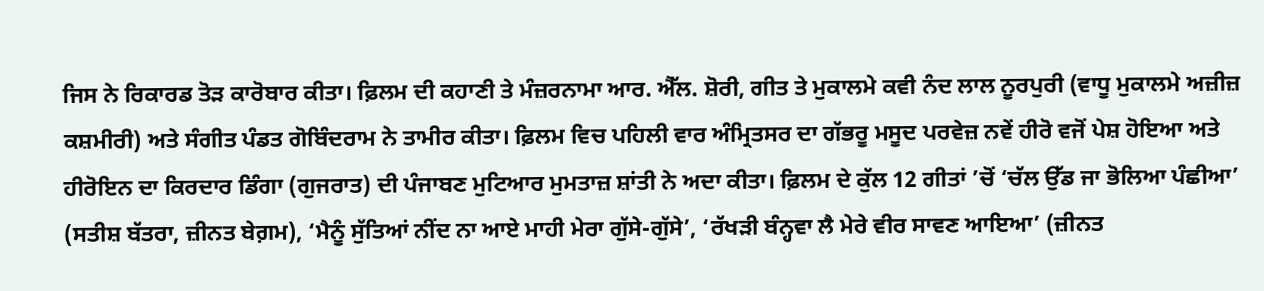ਜਿਸ ਨੇ ਰਿਕਾਰਡ ਤੋੜ ਕਾਰੋਬਾਰ ਕੀਤਾ। ਫ਼ਿਲਮ ਦੀ ਕਹਾਣੀ ਤੇ ਮੰਜ਼ਰਨਾਮਾ ਆਰ. ਐੱਲ. ਸ਼ੋਰੀ, ਗੀਤ ਤੇ ਮੁਕਾਲਮੇ ਕਵੀ ਨੰਦ ਲਾਲ ਨੂਰਪੁਰੀ (ਵਾਧੂ ਮੁਕਾਲਮੇ ਅਜ਼ੀਜ਼ ਕਸ਼ਮੀਰੀ) ਅਤੇ ਸੰਗੀਤ ਪੰਡਤ ਗੋਬਿੰਦਰਾਮ ਨੇ ਤਾਮੀਰ ਕੀਤਾ। ਫ਼ਿਲਮ ਵਿਚ ਪਹਿਲੀ ਵਾਰ ਅੰਮ੍ਰਿਤਸਰ ਦਾ ਗੱਭਰੂ ਮਸੂਦ ਪਰਵੇਜ਼ ਨਵੇਂ ਹੀਰੋ ਵਜੋਂ ਪੇਸ਼ ਹੋਇਆ ਅਤੇ ਹੀਰੋਇਨ ਦਾ ਕਿਰਦਾਰ ਡਿੰਗਾ (ਗੁਜਰਾਤ) ਦੀ ਪੰਜਾਬਣ ਮੁਟਿਆਰ ਮੁਮਤਾਜ਼ ਸ਼ਾਂਤੀ ਨੇ ਅਦਾ ਕੀਤਾ। ਫ਼ਿਲਮ ਦੇ ਕੁੱਲ 12 ਗੀਤਾਂ ’ਚੋਂ ‘ਚੱਲ ਉੱਡ ਜਾ ਭੋਲਿਆ ਪੰਛੀਆ’ (ਸਤੀਸ਼ ਬੱਤਰਾ, ਜ਼ੀਨਤ ਬੇਗ਼ਮ), ‘ਮੈਨੂੰ ਸੁੱਤਿਆਂ ਨੀਂਦ ਨਾ ਆਏ ਮਾਹੀ ਮੇਰਾ ਗੁੱਸੇ-ਗੁੱਸੇ’, ‘ਰੱਖੜੀ ਬੰਨ੍ਹਵਾ ਲੈ ਮੇਰੇ ਵੀਰ ਸਾਵਣ ਆਇਆ’ (ਜ਼ੀਨਤ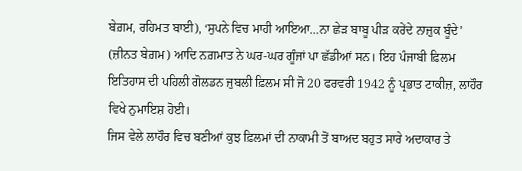ਬੇਗ਼ਮ, ਰਹਿਮਤ ਬਾਈ), ‘ਸੁਪਨੇ ਵਿਚ ਮਾਹੀ ਆਇਆ…ਨਾ ਛੇੜ ਬਾਬੂ ਪੀੜ ਕਰੇਂਦੇ ਨਾਜ਼ੁਕ ਬੂੰਦੇ’ (ਜ਼ੀਨਤ ਬੇਗ਼ਮ) ਆਦਿ ਨਗ਼ਮਾਤ ਨੇ ਘਰ-ਘਰ ਗੂੰਜਾਂ ਪਾ ਛੱਡੀਆਂ ਸਨ। ਇਹ ਪੰਜਾਬੀ ਫ਼ਿਲਮ ਇਤਿਹਾਸ ਦੀ ਪਹਿਲੀ ਗੋਲਡਨ ਜੁਬਲੀ ਫ਼ਿਲਮ ਸੀ ਜੋ 20 ਫਰਵਰੀ 1942 ਨੂੰ ਪ੍ਰਭਾਤ ਟਾਕੀਜ਼, ਲਾਹੌਰ ਵਿਖੇ ਨੁਮਾਇਸ਼ ਹੋਈ।
ਜਿਸ ਵੇਲੇ ਲਾਹੌਰ ਵਿਚ ਬਣੀਆਂ ਕੁਝ ਫ਼ਿਲਮਾਂ ਦੀ ਨਾਕਾਮੀ ਤੋਂ ਬਾਅਦ ਬਹੁਤ ਸਾਰੇ ਅਦਾਕਾਰ ਤੇ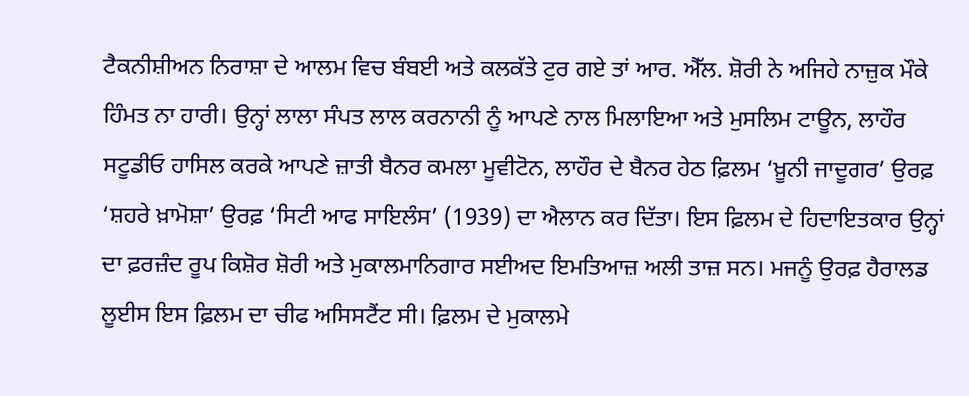ਟੈਕਨੀਸ਼ੀਅਨ ਨਿਰਾਸ਼ਾ ਦੇ ਆਲਮ ਵਿਚ ਬੰਬਈ ਅਤੇ ਕਲਕੱਤੇ ਟੁਰ ਗਏ ਤਾਂ ਆਰ. ਐੱਲ. ਸ਼ੋਰੀ ਨੇ ਅਜਿਹੇ ਨਾਜ਼ੁਕ ਮੌਕੇ ਹਿੰਮਤ ਨਾ ਹਾਰੀ। ਉਨ੍ਹਾਂ ਲਾਲਾ ਸੰਪਤ ਲਾਲ ਕਰਨਾਨੀ ਨੂੰ ਆਪਣੇ ਨਾਲ ਮਿਲਾਇਆ ਅਤੇ ਮੁਸਲਿਮ ਟਾਊਨ, ਲਾਹੌਰ ਸਟੂਡੀਓ ਹਾਸਿਲ ਕਰਕੇ ਆਪਣੇ ਜ਼ਾਤੀ ਬੈਨਰ ਕਮਲਾ ਮੂਵੀਟੋਨ, ਲਾਹੌਰ ਦੇ ਬੈਨਰ ਹੇਠ ਫ਼ਿਲਮ ‘ਖ਼ੂਨੀ ਜਾਦੂਗਰ’ ਉਰਫ਼ ‘ਸ਼ਹਰੇ ਖ਼ਾਮੋਸ਼ਾ’ ਉਰਫ਼ ‘ਸਿਟੀ ਆਫ ਸਾਇਲੰਸ’ (1939) ਦਾ ਐਲਾਨ ਕਰ ਦਿੱਤਾ। ਇਸ ਫ਼ਿਲਮ ਦੇ ਹਿਦਾਇਤਕਾਰ ਉਨ੍ਹਾਂ ਦਾ ਫ਼ਰਜ਼ੰਦ ਰੂਪ ਕਿਸ਼ੋਰ ਸ਼ੋਰੀ ਅਤੇ ਮੁਕਾਲਮਾਨਿਗਾਰ ਸਈਅਦ ਇਮਤਿਆਜ਼ ਅਲੀ ਤਾਜ਼ ਸਨ। ਮਜਨੂੰ ਉਰਫ਼ ਹੈਰਾਲਡ ਲੂਈਸ ਇਸ ਫ਼ਿਲਮ ਦਾ ਚੀਫ ਅਸਿਸਟੈਂਟ ਸੀ। ਫ਼ਿਲਮ ਦੇ ਮੁਕਾਲਮੇ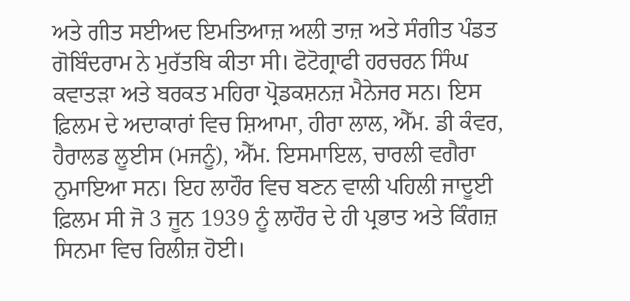ਅਤੇ ਗੀਤ ਸਈਅਦ ਇਮਤਿਆਜ਼ ਅਲੀ ਤਾਜ਼ ਅਤੇ ਸੰਗੀਤ ਪੰਡਤ ਗੋਬਿੰਦਰਾਮ ਨੇ ਮੁਰੱਤਬਿ ਕੀਤਾ ਸੀ। ਫੋਟੋਗ੍ਰਾਫੀ ਹਰਚਰਨ ਸਿੰਘ ਕਵਾਤੜਾ ਅਤੇ ਬਰਕਤ ਮਹਿਰਾ ਪ੍ਰੋਡਕਸ਼ਨਜ਼ ਮੈਨੇਜਰ ਸਨ। ਇਸ ਫ਼ਿਲਮ ਦੇ ਅਦਾਕਾਰਾਂ ਵਿਚ ਸ਼ਿਆਮਾ, ਹੀਰਾ ਲਾਲ, ਐੱਮ. ਡੀ ਕੰਵਰ, ਹੈਰਾਲਡ ਲੂਈਸ (ਮਜਨੂੰ), ਐੱਮ. ਇਸਮਾਇਲ, ਚਾਰਲੀ ਵਗੈਰਾ ਨੁਮਾਇਆ ਸਨ। ਇਹ ਲਾਹੌਰ ਵਿਚ ਬਣਨ ਵਾਲੀ ਪਹਿਲੀ ਜਾਦੂਈ ਫ਼ਿਲਮ ਸੀ ਜੋ 3 ਜੂਨ 1939 ਨੂੰ ਲਾਹੌਰ ਦੇ ਹੀ ਪ੍ਰਭਾਤ ਅਤੇ ਕਿੰਗਜ਼ ਸਿਨਮਾ ਵਿਚ ਰਿਲੀਜ਼ ਹੋਈ।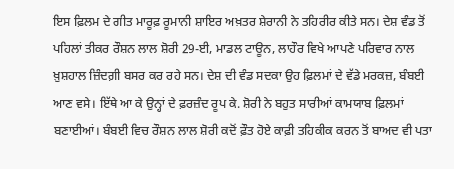ਇਸ ਫ਼ਿਲਮ ਦੇ ਗੀਤ ਮਾਰੂਫ਼ ਰੂਮਾਨੀ ਸ਼ਾਇਰ ਅਖ਼ਤਰ ਸ਼ੇਰਾਨੀ ਨੇ ਤਹਿਰੀਰ ਕੀਤੇ ਸਨ। ਦੇਸ਼ ਵੰਡ ਤੋਂ ਪਹਿਲਾਂ ਤੀਕਰ ਰੌਸ਼ਨ ਲਾਲ ਸ਼ੋਰੀ 29-ਈ, ਮਾਡਲ ਟਾਊਨ, ਲਾਹੌਰ ਵਿਖੇ ਆਪਣੇ ਪਰਿਵਾਰ ਨਾਲ ਖ਼ੁਸ਼ਹਾਲ ਜ਼ਿੰਦਗ਼ੀ ਬਸਰ ਕਰ ਰਹੇ ਸਨ। ਦੇਸ਼ ਦੀ ਵੰਡ ਸਦਕਾ ਉਹ ਫ਼ਿਲਮਾਂ ਦੇ ਵੱਡੇ ਮਰਕਜ਼, ਬੰਬਈ ਆਣ ਵਸੇ। ਇੱਥੇ ਆ ਕੇ ਉਨ੍ਹਾਂ ਦੇ ਫ਼ਰਜ਼ੰਦ ਰੂਪ ਕੇ. ਸ਼ੋਰੀ ਨੇ ਬਹੁਤ ਸਾਰੀਆਂ ਕਾਮਯਾਬ ਫ਼ਿਲਮਾਂ ਬਣਾਈਆਂ। ਬੰਬਈ ਵਿਚ ਰੌਸ਼ਨ ਲਾਲ ਸ਼ੋਰੀ ਕਦੋਂ ਫ਼ੌਤ ਹੋਏ ਕਾਫ਼ੀ ਤਹਿਕੀਕ ਕਰਨ ਤੋਂ ਬਾਅਦ ਵੀ ਪਤਾ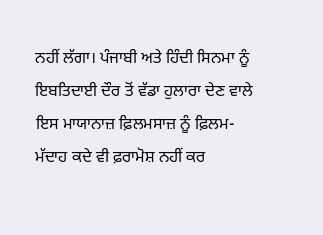ਨਹੀਂ ਲੱਗਾ। ਪੰਜਾਬੀ ਅਤੇ ਹਿੰਦੀ ਸਿਨਮਾ ਨੂੰ ਇਬਤਿਦਾਈ ਦੌਰ ਤੋਂ ਵੱਡਾ ਹੁਲਾਰਾ ਦੇਣ ਵਾਲੇ ਇਸ ਮਾਯਾਨਾਜ਼ ਫ਼ਿਲਮਸਾਜ਼ ਨੂੰ ਫ਼ਿਲਮ-ਮੱਦਾਹ ਕਦੇ ਵੀ ਫ਼ਰਾਮੋਸ਼ ਨਹੀਂ ਕਰ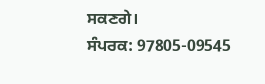ਸਕਣਗੇ।
ਸੰਪਰਕ: 97805-09545